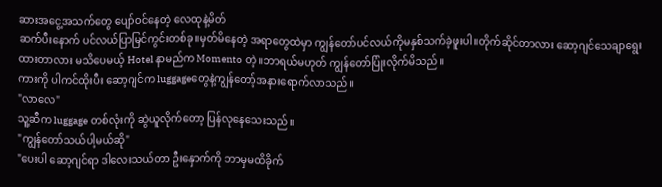ဆားအငွေ့အသက်တွေ ပျော်ဝင်နေတဲ့ လေထုနဲ့မိတ်
ဆက်ပီးနောက် ပင်လယ်ပြာမြင်ကွင်းတစ်ခု။မှတ်မိနေတဲ့ အရာတွေထဲမှာ ကျွန်တော်ပင်လယ်ကိုမနှစ်သက်ခဲ့ဖူးပါ။တိုက်ဆိုင်တာလား ဆော့ဂျင်သေချာရွေးထားတာလား မသိပေမယ့် Hotel နာမည်က Momento တဲ့။ဘာရယ်မဟုတ် ကျွန်တော်ပြုံးလိုက်မိသည်။
ကားကို ပါကင်ထိုးပီး ဆော့ဂျင်က luggageတွေနဲ့ကျွန်တော့်အနားရောက်လာသည်။
"လာလေ"
သူ့ဆီက luggage တစ်လုံးကို ဆွဲယူလိုက်တော့ ပြန်လုနေသေးသည်။
"ကျွန်တော်သယ်ပါ့မယ်ဆို"
"ပေးပါ ဆော့ဂျင်ရာ ဒါလေးသယ်တာ ဦးနှောက်ကို ဘာမှမထိခိုက်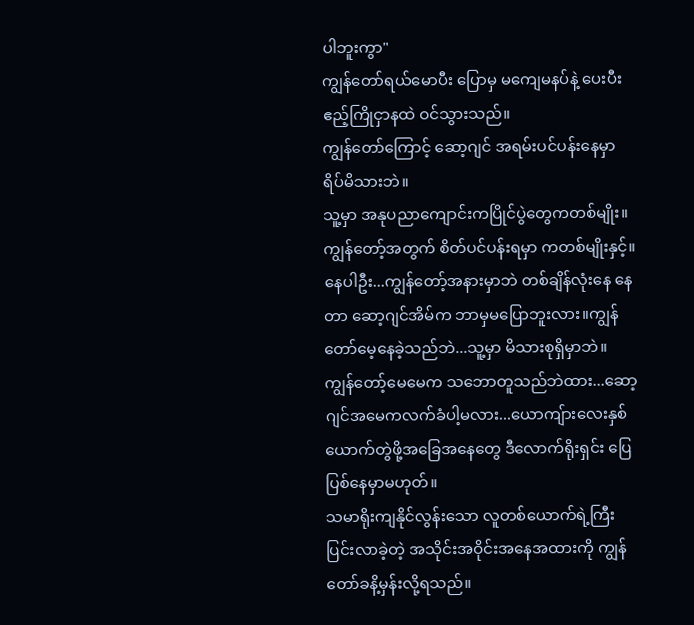ပါဘူးကွာ"
ကျွန်တော်ရယ်မောပီး ပြောမှ မကျေမနပ်နဲ့ ပေးပီး ဧည့်ကြိုငှာနထဲ ဝင်သွားသည်။
ကျွန်တော်ကြောင့် ဆော့ဂျင် အရမ်းပင်ပန်းနေမှာ ရိပ်မိသားဘဲ။
သူ့မှာ အနုပညာကျောင်းကပြိုင်ပွဲတွေကတစ်မျိုး။
ကျွန်တော့်အတွက် စိတ်ပင်ပန်းရမှာ ကတစ်မျိုးနှင့်။နေပါဦး...ကျွန်တော့်အနားမှာဘဲ တစ်ချိန်လုံးနေ နေတာ ဆော့ဂျင်အိမ်က ဘာမှမပြောဘူးလား။ကျွန်တော်မေ့နေခဲ့သည်ဘဲ...သူ့မှာ မိသားစုရှိမှာဘဲ။
ကျွန်တော့်မေမေက သဘောတူသည်ဘဲထား...ဆော့ဂျင်အမေကလက်ခံပါ့မလား...ယောကျ်ားလေးနှစ်ယောက်တွဲဖို့အခြေအနေတွေ ဒီလောက်ရိုးရှင်း ပြေပြစ်နေမှာမဟုတ်။
သမာရိုးကျနိုင်လွန်းသော လူတစ်ယောက်ရဲ့ကြီးပြင်းလာခဲ့တဲ့ အသိုင်းအဝိုင်းအနေအထားကို ကျွန်တော်ခနိ့မှန်းလို့ရသည်။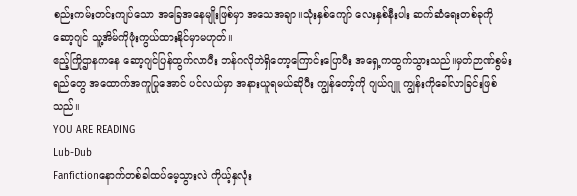စည်းကမ်းတင်းကျပ်သော အခြေအနေမျိုးဖြစ်မှာ အသေအချာ။သုံးနှစ်ကျော် လေးနှစ်နီးပါး ဆက်ဆံရေးတစ်ခုကို ဆော့ဂျင် သူ့အိမ်ကိုဖုံးကွယ်ထားနိုင်မှာမဟုတ်။
ဧည့်ကြိုဌာနကနေ ဆော့ဂျင်ပြန်ထွက်လာပီး ဘန်ဂလိုဘဲရှိတော့ကြောင်းပြောပီး အရှေ့ကထွက်သွားသည်။မှတ်ဉာဏ်စွမ်းရည်တွေ အထောက်အကူပြုအောင် ပင်လယ်မှာ အနားယူရမယ်ဆိုပီး ကျွန်တော့်ကို ဂျယ်ဂျူ ကျွန်းကိုခေါ်လာခြင်းဖြစ်သည်။
YOU ARE READING
Lub-Dub
Fanfictionနောက်တစ်ခါထပ်မေ့သွားလဲ ကိုယ့်နှလုံး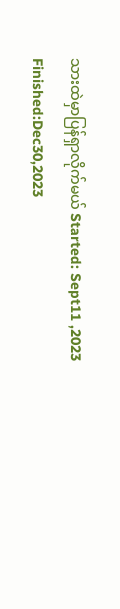သားထဲမှာပြန်ရှာလိုက်မယ် Started: Sept11 ,2023 Finished:Dec30,2023